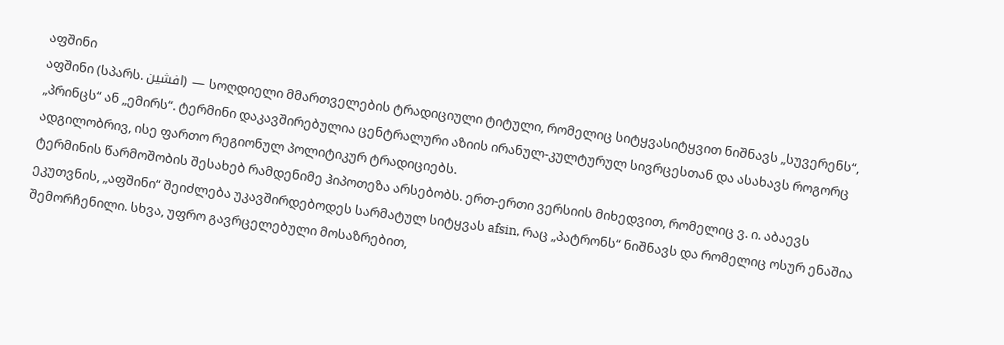აფშინი
აფშინი (სპარს. افشین) — სოღდიელი მმართველების ტრადიციული ტიტული, რომელიც სიტყვასიტყვით ნიშნავს „სუვერენს“, „პრინცს“ ან „ემირს“. ტერმინი დაკავშირებულია ცენტრალური აზიის ირანულ-კულტურულ სივრცესთან და ასახავს როგორც ადგილობრივ, ისე ფართო რეგიონულ პოლიტიკურ ტრადიციებს.
ტერმინის წარმოშობის შესახებ რამდენიმე ჰიპოთეზა არსებობს. ერთ-ერთი ვერსიის მიხედვით, რომელიც ვ. ი. აბაევს ეკუთვნის, „აფშინი“ შეიძლება უკავშირდებოდეს სარმატულ სიტყვას afsin, რაც „პატრონს“ ნიშნავს და რომელიც ოსურ ენაშია შემორჩენილი. სხვა, უფრო გავრცელებული მოსაზრებით,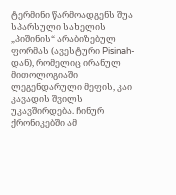ტერმინი წარმოადგენს შუა სპარსული სახელის „პიშინის“ არაბიზებულ ფორმას (ავესტური Pisinah-დან), რომელიც ირანულ მითოლოგიაში ლეგენდარული მეფის, კაი კავადის შვილს უკავშირდება. ჩინურ ქრონიკებში ამ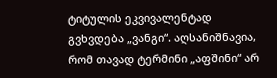ტიტულის ეკვივალენტად გვხვდება „ვანგი“. აღსანიშნავია, რომ თავად ტერმინი „აფშინი“ არ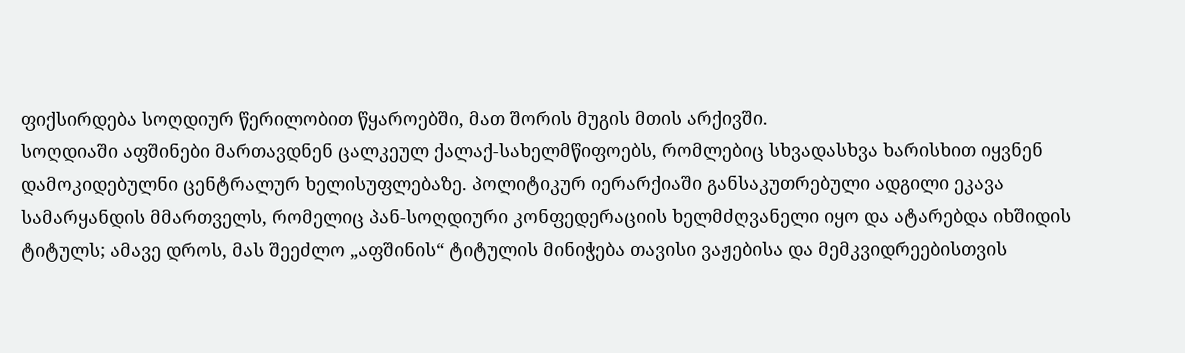ფიქსირდება სოღდიურ წერილობით წყაროებში, მათ შორის მუგის მთის არქივში.
სოღდიაში აფშინები მართავდნენ ცალკეულ ქალაქ-სახელმწიფოებს, რომლებიც სხვადასხვა ხარისხით იყვნენ დამოკიდებულნი ცენტრალურ ხელისუფლებაზე. პოლიტიკურ იერარქიაში განსაკუთრებული ადგილი ეკავა სამარყანდის მმართველს, რომელიც პან-სოღდიური კონფედერაციის ხელმძღვანელი იყო და ატარებდა იხშიდის ტიტულს; ამავე დროს, მას შეეძლო „აფშინის“ ტიტულის მინიჭება თავისი ვაჟებისა და მემკვიდრეებისთვის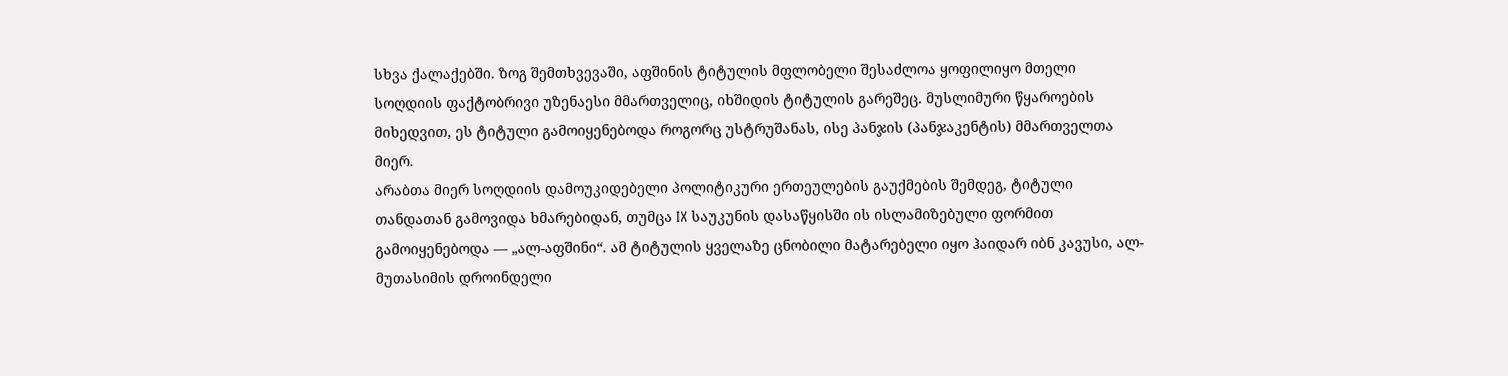სხვა ქალაქებში. ზოგ შემთხვევაში, აფშინის ტიტულის მფლობელი შესაძლოა ყოფილიყო მთელი სოღდიის ფაქტობრივი უზენაესი მმართველიც, იხშიდის ტიტულის გარეშეც. მუსლიმური წყაროების მიხედვით, ეს ტიტული გამოიყენებოდა როგორც უსტრუშანას, ისე პანჯის (პანჯაკენტის) მმართველთა მიერ.
არაბთა მიერ სოღდიის დამოუკიდებელი პოლიტიკური ერთეულების გაუქმების შემდეგ, ტიტული თანდათან გამოვიდა ხმარებიდან, თუმცა IX საუკუნის დასაწყისში ის ისლამიზებული ფორმით გამოიყენებოდა — „ალ-აფშინი“. ამ ტიტულის ყველაზე ცნობილი მატარებელი იყო ჰაიდარ იბნ კავუსი, ალ-მუთასიმის დროინდელი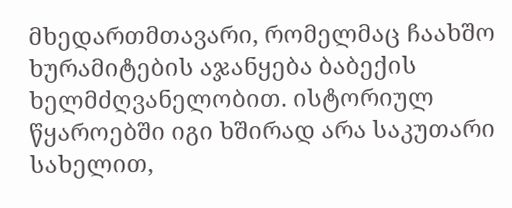მხედართმთავარი, რომელმაც ჩაახშო ხურამიტების აჯანყება ბაბექის ხელმძღვანელობით. ისტორიულ წყაროებში იგი ხშირად არა საკუთარი სახელით,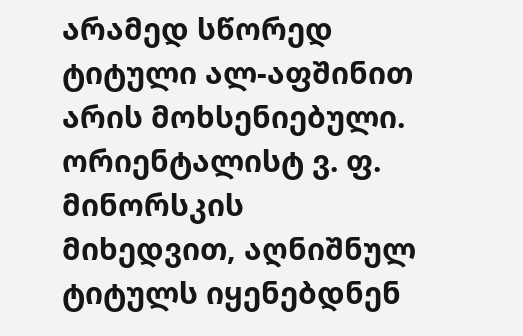არამედ სწორედ ტიტული ალ-აფშინით არის მოხსენიებული. ორიენტალისტ ვ. ფ. მინორსკის მიხედვით, აღნიშნულ ტიტულს იყენებდნენ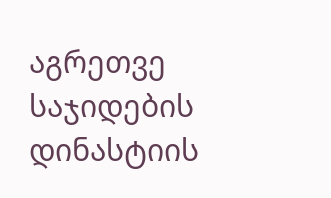აგრეთვე საჯიდების დინასტიის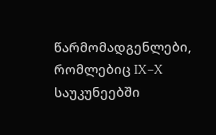წარმომადგენლები, რომლებიც IX–X საუკუნეებში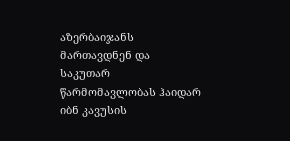აზერბაიჯანს მართავდნენ და საკუთარ წარმომავლობას ჰაიდარ იბნ კავუსის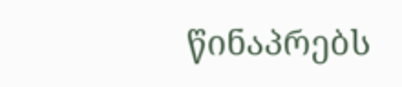წინაპრებს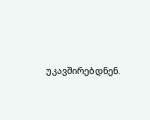უკავშირებდნენ.